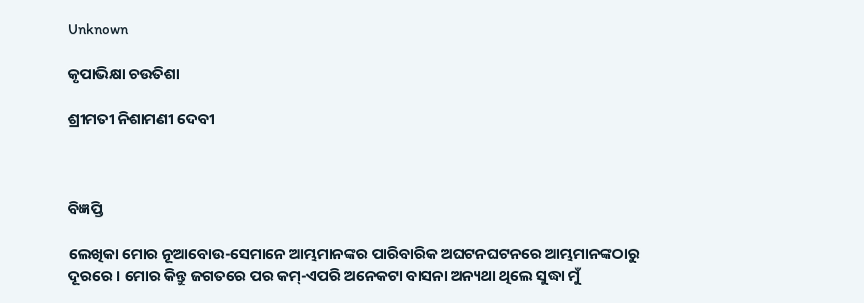Unknown

କୃପାଭିକ୍ଷା ଚଉତିଶା

ଶ୍ରୀମତୀ ନିଶାମଣୀ ଦେବୀ



ବିଜ୍ଞପ୍ତି

ଲେଖିକା ମୋର ନୂଆବୋଉ-ସେମାନେ ଆମ୍ଭମାନଙ୍କର ପାରିବାରିକ ଅଘଟନଘଟନରେ ଆମ୍ଭମାନଙ୍କଠାରୁ ଦୂରରେ । ମୋର କିନ୍ତୁ ଜଗତରେ ପର କମ୍‌-ଏପରି ଅନେକଟା ବାସନା ଅନ୍ୟଥା ଥିଲେ ସୁଦ୍ଧା ମୁଁ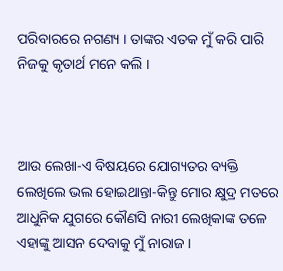ପରିବାରରେ ନଗଣ୍ୟ । ତାଙ୍କର ଏତକ ମୁଁ କରି ପାରି ନିଜକୁ କୃତାର୍ଥ ମନେ କଲି ।



ଆଉ ଲେଖା-ଏ ବିଷୟରେ ଯୋଗ୍ୟତର ବ୍ୟକ୍ତି ଲେଖିଲେ ଭଲ ହୋଇଥାନ୍ତା-କିନ୍ତୁ ମୋର କ୍ଷୁଦ୍ର ମତରେ ଆଧୁନିକ ଯୁଗରେ କୌଣସି ନାରୀ ଲେଖିକାଙ୍କ ତଳେ ଏହାଙ୍କୁ ଆସନ ଦେବାକୁ ମୁଁ ନାରାଜ ।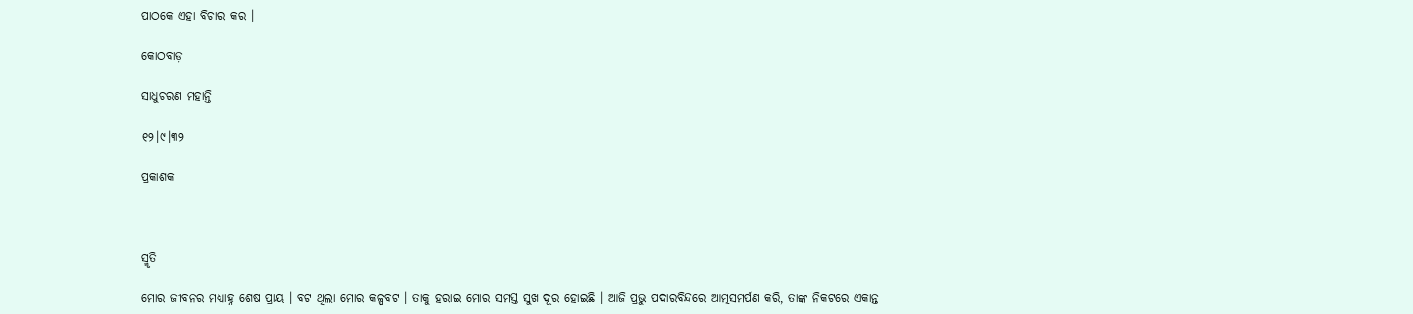ପାଠକେ ଏହା ବିଚାର କର ।

କୋଠବାଡ଼

ସାଧୁଚରଣ ମହାନ୍ତି

୧୨।୯।୩୨

ପ୍ରକାଶକ



ସ୍ମୃତି

ମୋର ଜୀବନର ମଧ୍ୟାହ୍ନ ଶେଷ ପ୍ରାୟ । ବଟ ଥିଲା ମୋର କଳ୍ପବଟ । ତାକୁ ହରାଇ ମୋର ସମସ୍ତ ସୁଖ ଦୂର ହୋଇଛି । ଆଜି ପ୍ରଭୁ ପଦାରବିନ୍ଦରେ ଆତ୍ମସମର୍ପଣ କରି, ତାଙ୍କ ନିକଟରେ ଏକାନ୍ତ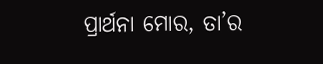ପ୍ରାର୍ଥନା ମୋର, ତା’ର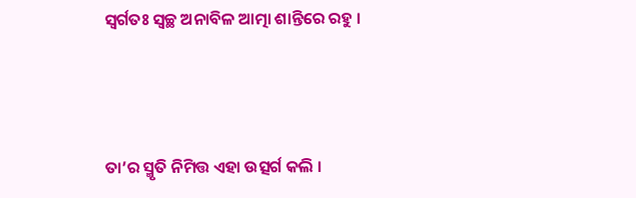ସ୍ୱର୍ଗତଃ ସ୍ୱଚ୍ଛ ଅନାବିଳ ଆତ୍ମା ଶାନ୍ତିରେ ରହୁ ।



ତା’ର ସ୍ମୃତି ନିମିତ୍ତ ଏହା ଉତ୍ସର୍ଗ କଲି ।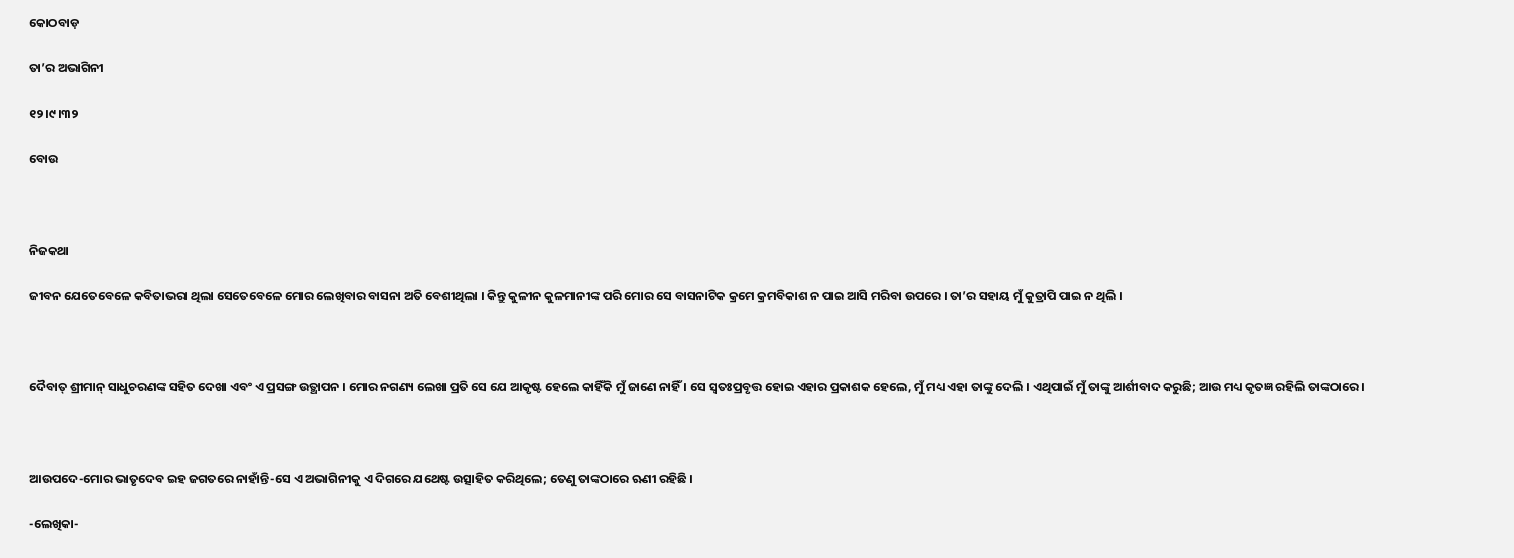କୋଠବାଡ଼

ତା’ର ଅଭାଗିନୀ

୧୨।୯।୩୨

ବୋଉ



ନିଜକଥା

ଜୀବନ ଯେତେବେଳେ କବିତାଭରା ଥିଲା ସେତେବେଳେ ମୋର ଲେଖିବାର ବାସନା ଅତି ବେଶୀଥିଲା । କିନ୍ତୁ କୁଳୀନ କୁଳମାନୀଙ୍କ ପରି ମୋର ସେ ବାସନାଟିକ କ୍ରମେ କ୍ରମବିକାଶ ନ ପାଇ ଆସି ମରିବା ଉପରେ । ତା’ର ସହାୟ ମୁଁ କୁତ୍ରାପି ପାଇ ନ ଥିଲି ।



ଦୈବାତ୍‌ ଶ୍ରୀମାନ୍‌ ସାଧୁଚରଣଙ୍କ ସହିତ ଦେଖା ଏବଂ ଏ ପ୍ରସଙ୍ଗ ଉତ୍ଥାପନ । ମୋର ନଗଣ୍ୟ ଲେଖା ପ୍ରତି ସେ ଯେ ଆକୃଷ୍ଟ ହେଲେ କାହିଁକି ମୁଁ ଜାଣେ ନାହିଁ । ସେ ସ୍ୱତଃପ୍ରବୃତ୍ତ ହୋଇ ଏହାର ପ୍ରକାଶକ ହେଲେ, ମୁଁ ମଧ୍ୟ ଏହା ତାଙ୍କୁ ଦେଲି । ଏଥିପାଇଁ ମୁଁ ତାଙ୍କୁ ଆର୍ଶୀବାଦ କରୁଛି; ଆଉ ମଧ୍ୟ କୃତଜ୍ଞ ରହିଲି ତାଙ୍କଠାରେ ।



ଆଉପଦେ-ମୋର ଭାତୃଦେବ ଇହ ଜଗତରେ ନାହାଁନ୍ତି-ସେ ଏ ଅଭାଗିନୀକୁ ଏ ଦିଗରେ ଯଥେଷ୍ଟ ଉତ୍ସାହିତ କରିଥିଲେ; ତେଣୁ ତାଙ୍କଠାରେ ଋଣୀ ରହିଛି ।

-ଲେଖିକା-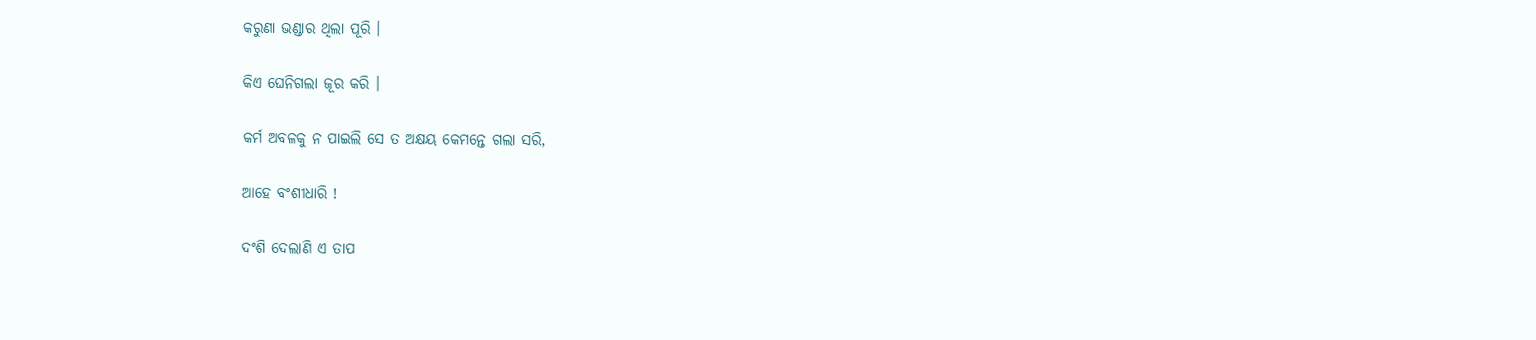କରୁଣା ଭଣ୍ଡାର ଥିଲା ପୂରି ।

କିଏ ଘେନିଗଲା ଜୂର କରି ।

କର୍ମ ଅବଳକୁ ନ ପାଇଲି ସେ ତ ଅକ୍ଷୟ କେମନ୍ତେ ଗଲା ସରି,

ଆହେ ବଂଶୀଧାରି !

ଦଂଶି ଦେଲାଣି ଏ ତାପ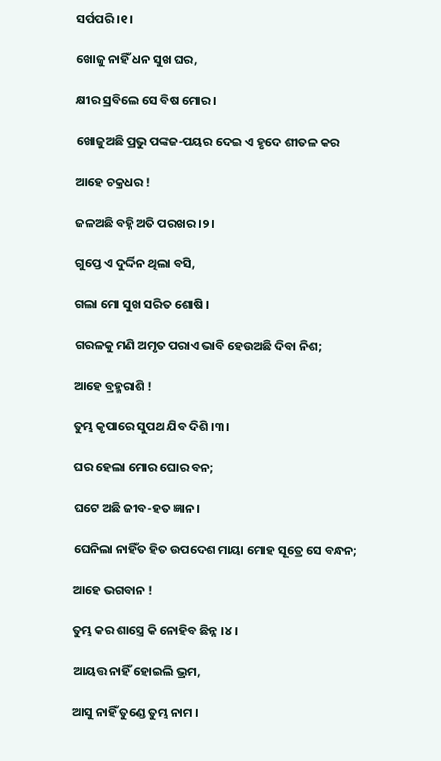ସର୍ପପରି ।୧।

ଖୋଜୁ ନାହିଁ ଧନ ସୁଖ ଘର,

କ୍ଷୀର ସ୍ରବିଲେ ସେ ବିଷ ମୋର ।

ଖୋଜୁଅଛି ପ୍ରଭୁ ପଙ୍କଜ-ପୟର ଦେଇ ଏ ହୃଦେ ଶୀତଳ କର

ଆହେ ଚକ୍ରଧର !

ଜଳଅଛି ବହ୍ନି ଅତି ପରଖର ।୨।

ଗୁପ୍ତେ ଏ ଦୁର୍ଦ୍ଦିନ ଥିଲା ବସି,

ଗଲା ମୋ ସୁଖ ସରିତ ଶୋଷି ।

ଗରଳକୁ ମଣି ଅମୃତ ପରାଏ ଭାବି ହେଉଅଛି ଦିବା ନିଶ;

ଆହେ ବ୍ରହ୍ମରାଶି !

ତୁମ୍ଭ କୃପାରେ ସୁପଥ ଯିବ ଦିଶି ।୩।

ଘର ହେଲା ମୋର ଘୋର ବନ;

ଘଟେ ଅଛି ଜୀବ-ହତ ଜ୍ଞାନ ।

ଘେନିଲା ନାହିଁତ ହିତ ଉପଦେଶ ମାୟା ମୋହ ସୂତ୍ରେ ସେ ବନ୍ଧନ;

ଆହେ ଭଗବାନ !

ତୁମ୍ଭ କର ଶାସ୍ତ୍ରେ କି ନୋହିବ ଛିନ୍ନ ।୪।

ଆୟତ୍ତ ନାହିଁ ହୋଇଲି ଭ୍ରମ,

ଆସୁ ନାହିଁ ତୁଣ୍ଡେ ତୁମ୍ଭ ନାମ ।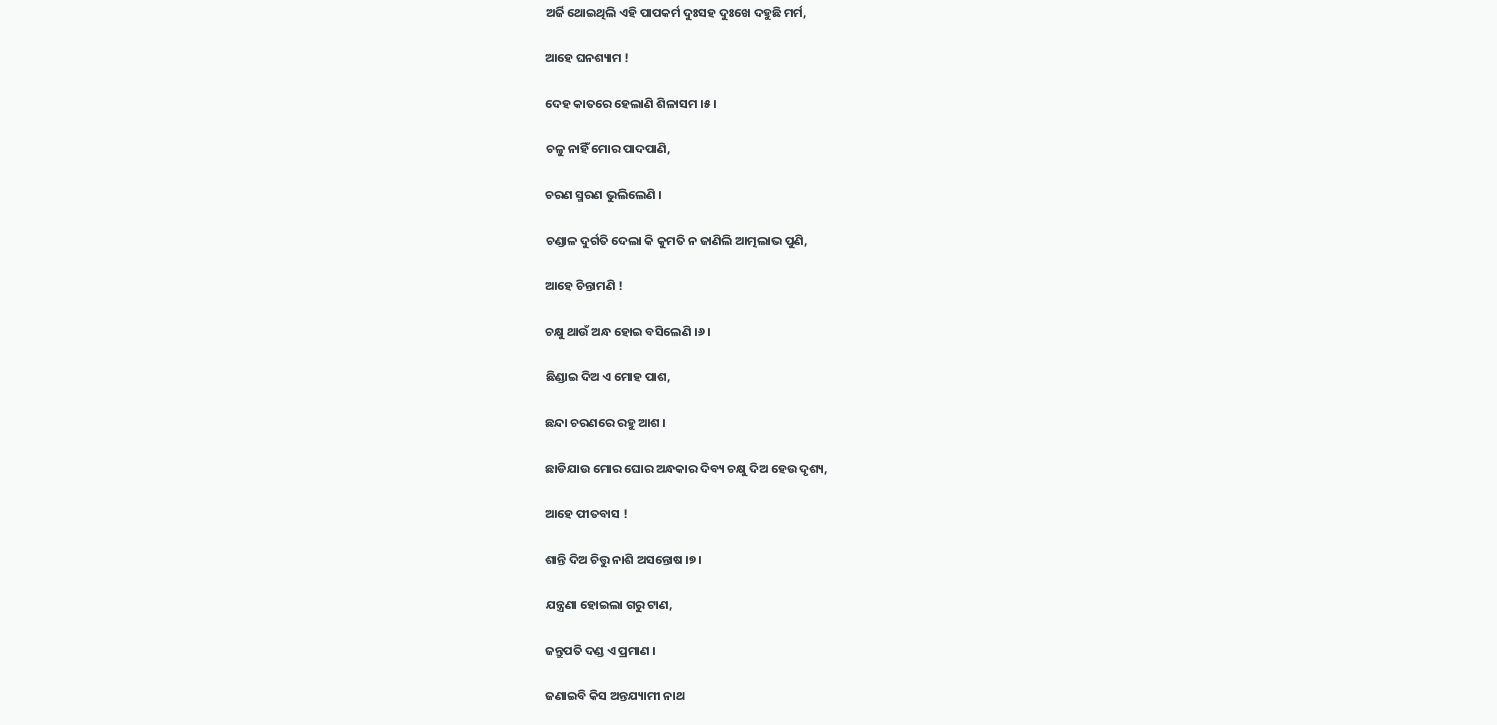ଅର୍ଜି ଥୋଇଥିଲି ଏହି ପାପକର୍ମ ଦୁଃସହ ଦୁଃଖେ ଦହୁଛି ମର୍ମ,

ଆହେ ଘନଶ୍ୟାମ !

ଦେହ କାତରେ ହେଲାଣି ଶିଳାସମ ।୫।

ଚଳୁ ନାହିଁ ମୋର ପାଦପାଣି,

ଚରଣ ସ୍ମରଣ ଭୁଲିଲେଣି ।

ଚଣ୍ଡାଳ ଦୁର୍ଗତି ଦେଲା କି କୁମତି ନ ଜାଣିଲି ଆତ୍ମଲାଭ ପୁଣି,

ଆହେ ଚିନ୍ତାମଣି !

ଚକ୍ଷୁ ଥାଉଁ ଅନ୍ଧ ହୋଇ ବସିଲେଣି ।୬।

ଛିଣ୍ଡାଇ ଦିଅ ଏ ମୋହ ପାଶ,

ଛନ୍ଦା ଚରଣରେ ରହୁ ଆଶ ।

ଛାଡିଯାଉ ମୋର ଘୋର ଅନ୍ଧକାର ଦିବ୍ୟ ଚକ୍ଷୁ ଦିଅ ହେଉ ଦୃଶ୍ୟ,

ଆହେ ପୀତବାସ !

ଶାନ୍ତି ଦିଅ ଚିତ୍ତୁ ନାଶି ଅସନ୍ତୋଷ ।୭।

ଯନ୍ତ୍ରଣା ହୋଇଲା ଗରୁ ଟାଣ,

ଜନ୍ତୁପତି ଦଣ୍ଡ ଏ ପ୍ରମାଣ ।

ଜଣାଇବି କିସ ଅନ୍ତଯ୍ୟାମୀ ନାଥ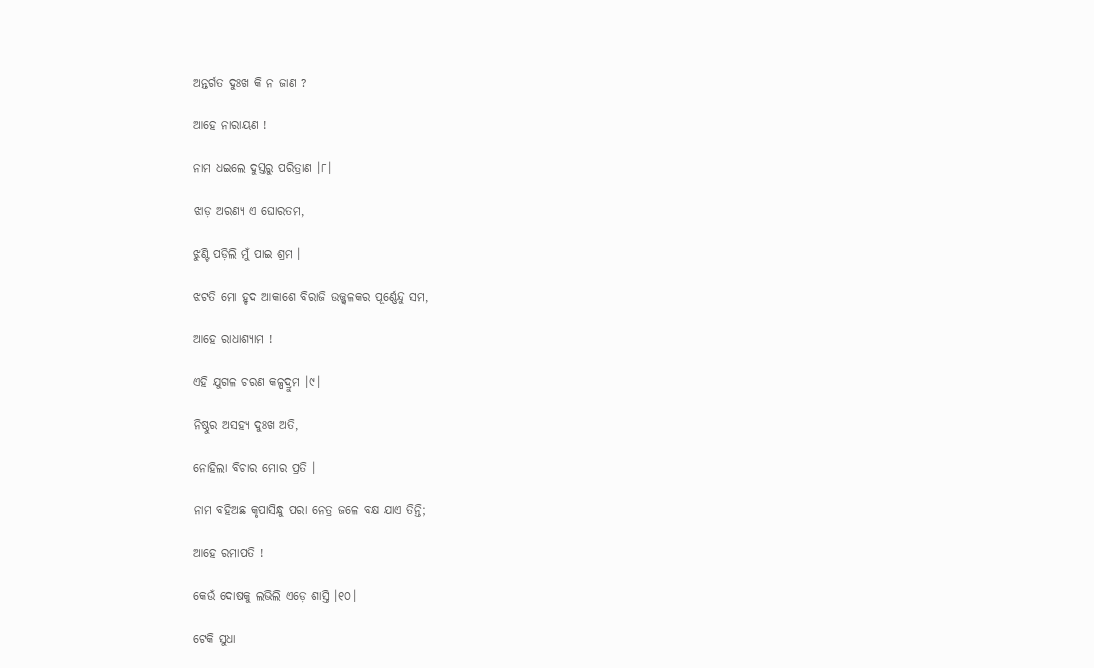ଅନ୍ତର୍ଗତ ଦୁଃଖ କି ନ ଜାଣ ?

ଆହେ ନାରାୟଣ !

ନାମ ଧଇଲେ ଦୁସ୍ତରୁ ପରିତ୍ରାଣ ।୮।

ଝାଡ଼ ଅରଣ୍ୟ ଏ ଘୋରତମ,

ଝୁଣ୍ଟି ପଡ଼ିଲି ମୁଁ ପାଇ ଶ୍ରମ ।

ଝଟତି ମୋ ହୃଦ ଆକାଶେ ବିରାଜି ଉଜ୍ଜ୍ୱଳକର ପୂର୍ଣ୍ଣେନ୍ଦୁ ସମ,

ଆହେ ରାଧାଶ୍ୟାମ !

ଏହି ଯୁଗଳ ଚରଣ କଳ୍ପଦ୍ରୁମ ।୯।

ନିଷ୍ଠୁର ଅସହ୍ୟ ଦୁଃଖ ଅତି,

ନୋହିଲା ବିଚାର ମୋର ପ୍ରତି ।

ନାମ ବହିଅଛ କୃପାସିନ୍ଧୁ ପରା ନେତ୍ର ଜଳେ ବକ୍ଷ ଯାଏ ତିନ୍ତି;

ଆହେ ରମାପତି !

କେଉଁ ଦୋଷକୁ ଲଭିଲି ଏଡ଼େ ଶାସ୍ତି ।୧୦।

ଟେକି ସୁଧା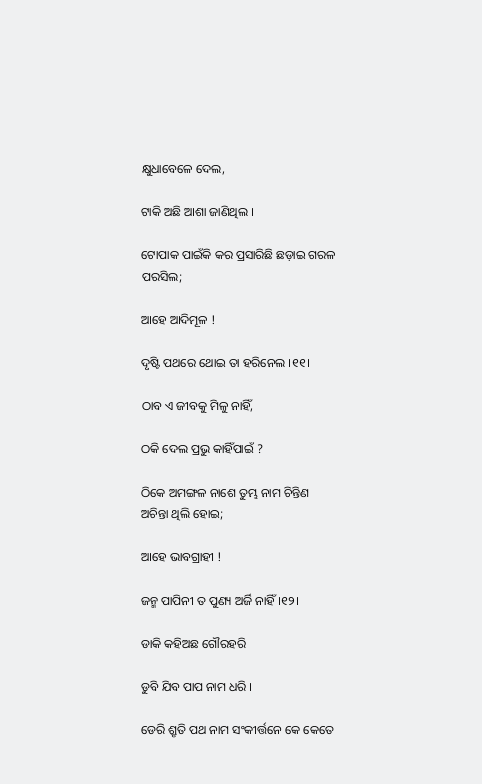କ୍ଷୁଧାବେଳେ ଦେଲ,

ଟାକି ଅଛି ଆଶା ଜାଣିଥିଲ ।

ଟୋପାକ ପାଇଁକି କର ପ୍ରସାରିଛି ଛଡ଼ାଇ ଗରଳ ପରସିଲ;

ଆହେ ଆଦିମୂଳ !

ଦୃଷ୍ଟି ପଥରେ ଥୋଇ ତା ହରିନେଲ ।୧୧।

ଠାବ ଏ ଜୀବକୁ ମିଳୁ ନାହିଁ,

ଠକି ଦେଲ ପ୍ରଭୁ କାହିଁପାଇଁ ?

ଠିକେ ଅମଙ୍ଗଳ ନାଶେ ତୁମ୍ଭ ନାମ ଚିନ୍ତିଣ ଅଚିନ୍ତା ଥିଲି ହୋଇ;

ଆହେ ଭାବଗ୍ରାହୀ !

ଜନ୍ମ ପାପିନୀ ତ ପୁଣ୍ୟ ଅର୍ଜି ନାହିଁ ।୧୨।

ଡାକି କହିଅଛ ଗୌରହରି

ଡୁବି ଯିବ ପାପ ନାମ ଧରି ।

ଡେରି ଶ୍ରୃତି ପଥ ନାମ ସଂକୀର୍ତ୍ତନେ କେ କେତେ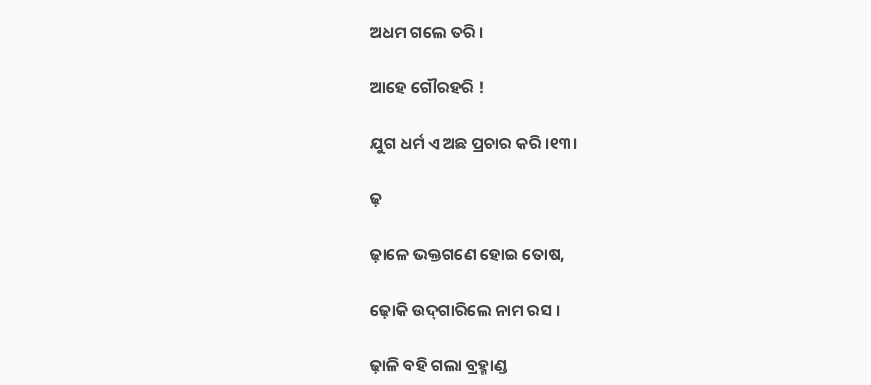ଅଧମ ଗଲେ ତରି ।

ଆହେ ଗୌରହରି !

ଯୁଗ ଧର୍ମ ଏ ଅଛ ପ୍ରଚାର କରି ।୧୩।

ଢ଼

ଢ଼ାଳେ ଭକ୍ତଗଣେ ହୋଇ ତୋଷ,

ଢ଼ୋକି ଉଦ୍‌ଗାରିଲେ ନାମ ରସ ।

ଢ଼ାଳି ବହି ଗଲା ବ୍ରହ୍ମାଣ୍ଡ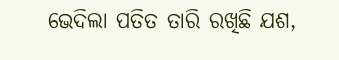ଭେଦିଲା ପତିତ ତାରି ରଖିଛି ଯଶ,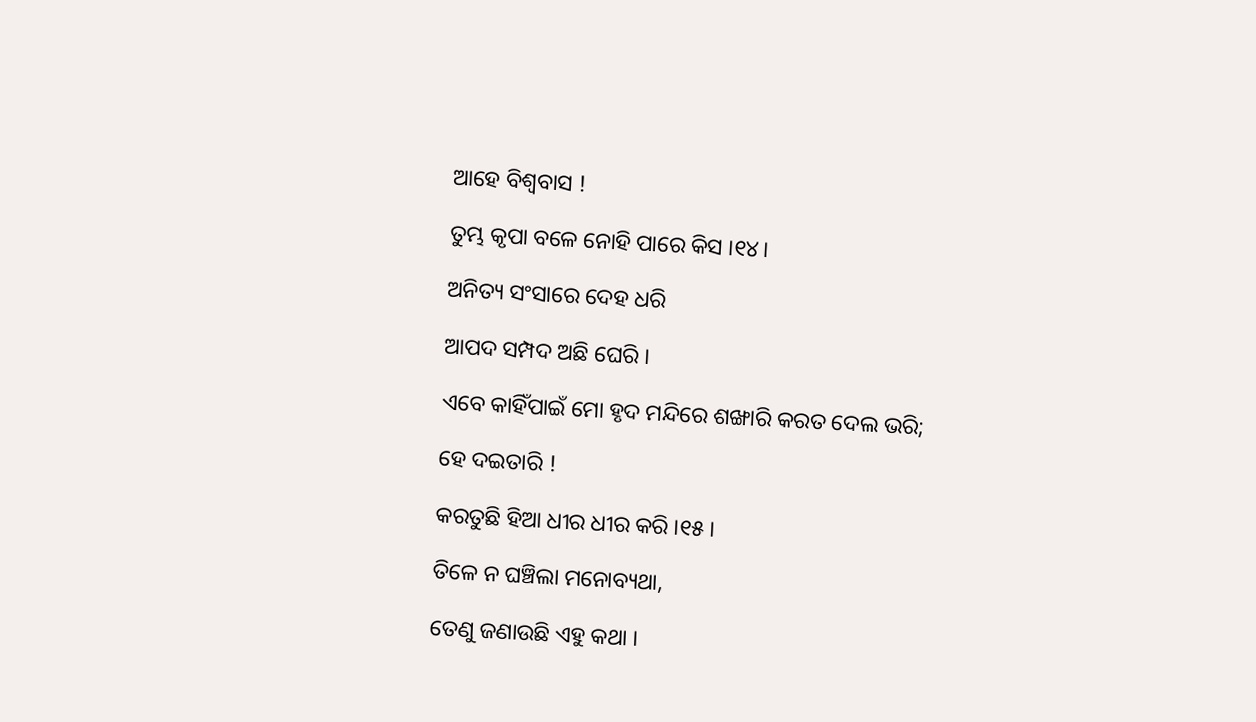ଆହେ ବିଶ୍ୱବାସ !

ତୁମ୍ଭ କୃପା ବଳେ ନୋହି ପାରେ କିସ ।୧୪।

ଅନିତ୍ୟ ସଂସାରେ ଦେହ ଧରି

ଆପଦ ସମ୍ପଦ ଅଛି ଘେରି ।

ଏବେ କାହିଁପାଇଁ ମୋ ହୃଦ ମନ୍ଦିରେ ଶଙ୍ଖାରି କରତ ଦେଲ ଭରି;

ହେ ଦଇତାରି !

କରତୁଛି ହିଆ ଧୀର ଧୀର କରି ।୧୫।

ତିଳେ ନ ଘଞ୍ଚିଲା ମନୋବ୍ୟଥା,

ତେଣୁ ଜଣାଉଛି ଏହୁ କଥା ।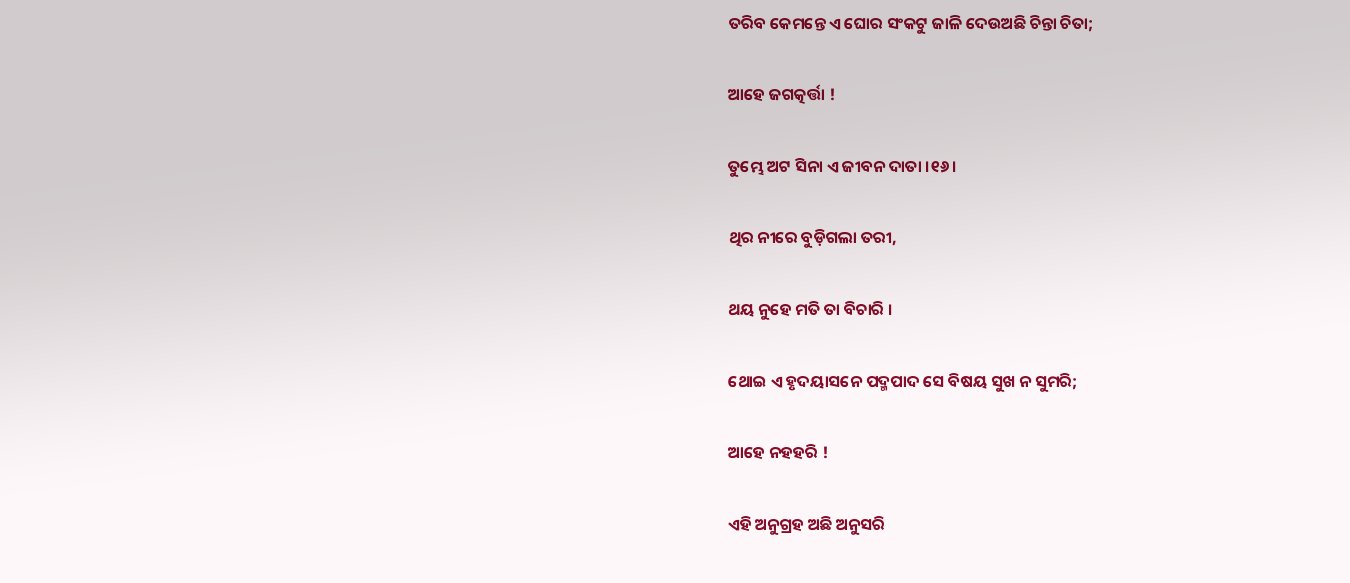ତରିବ କେମନ୍ତେ ଏ ଘୋର ସଂକଟୁ ଜାଳି ଦେଉଅଛି ଚିନ୍ତା ଚିତା;

ଆହେ ଜଗତ୍କର୍ତ୍ତା !

ତୁମ୍ଭେ ଅଟ ସିନା ଏ ଜୀବନ ଦାତା ।୧୬।

ଥିର ନୀରେ ବୁଡ଼ିଗଲା ତରୀ,

ଥୟ ନୁହେ ମତି ତା ବିଚାରି ।

ଥୋଇ ଏ ହୃଦୟାସନେ ପଦ୍ମପାଦ ସେ ବିଷୟ ସୁଖ ନ ସୁମରି;

ଆହେ ନହହରି !

ଏହି ଅନୁଗ୍ରହ ଅଛି ଅନୁସରି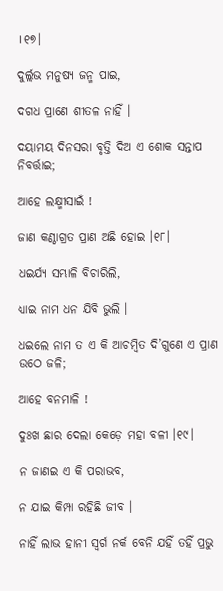।୧୭।

ଦୁର୍ଲ୍ଲଭ ମନୁଷ୍ୟ ଜନ୍ମ ପାଇ,

ଦଗଧ ପ୍ରାଣେ ଶୀତଳ ନାହିଁ ।

ଦୟାମୟ ଦିନସରା ବୃତ୍ତି ଦିଅ ଏ ଶୋକ ସନ୍ତାପ ନିବର୍ତ୍ତାଇ;

ଆହେ ଲକ୍ଷ୍ମୀସାଇଁ !

ଜାଣ କଣ୍ଠାଗ୍ରତ ପ୍ରାଣ ଅଛି ହୋଇ ।୧୮।

ଧଇର୍ଯ୍ୟ ସମ୍ଭାଳି ବିଚାରିଲି,

ଧ୍ୟାଇ ନାମ ଧନ ଯିବି ଭୁଲି ।

ଧଇଲେ ନାମ ତ ଏ କି ଆଚମ୍ୱିତ ଦି’ଗୁଣେ ଏ ପ୍ରାଣ ଉଠେ ଜଳି;

ଆହେ ବନମାଳି !

ଦୁଃଖ ଛାର ଦେଲା କେଡ଼େ ମହା ବଳୀ ।୧୯।

ନ ଜାଣଇ ଏ କି ପରାଭବ,

ନ ଯାଇ କିମ୍ପା ରହିଛି ଜୀବ ।

ନାହିଁ ଲାଭ ହାନୀ ସ୍ୱର୍ଗ ନର୍କ ବେନି ଯହିଁ ତହିଁ ପ୍ରଭୁ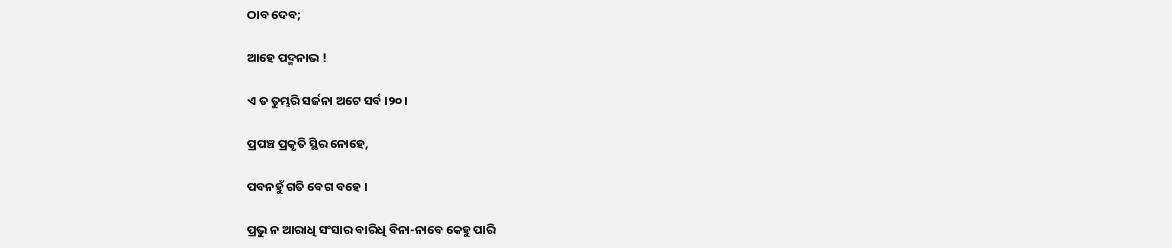ଠାବ ଦେବ;

ଆହେ ପଦ୍ମନାଭ !

ଏ ତ ତୁମ୍ଭରି ସର୍ଜନା ଅଟେ ସର୍ବ ।୨୦।

ପ୍ରପଞ୍ଚ ପ୍ରକୃତି ସ୍ଥିର ନୋହେ,

ପବନହୁଁ ଗତି ବେଗ ବହେ ।

ପ୍ରଭୁ ନ ଆରାଧି ସଂସାର ବାରିଧି ବିନା-ନାବେ କେହୁ ପାରି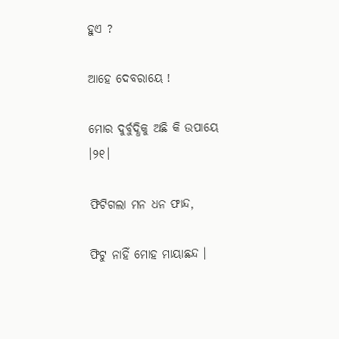ହୁଏ ?

ଆହେ ଦେବରାୟେ !

ମୋର ଦୁର୍ବୁଦ୍ଧିକୁ ଅଛି କି ଉପାୟେ ।୨୧।

ଫିଟିଗଲା ମନ ଧନ ଫାନ୍ଦ,

ଫିଟୁ ନାହିଁ ମୋହ ମାୟାଛନ୍ଦ ।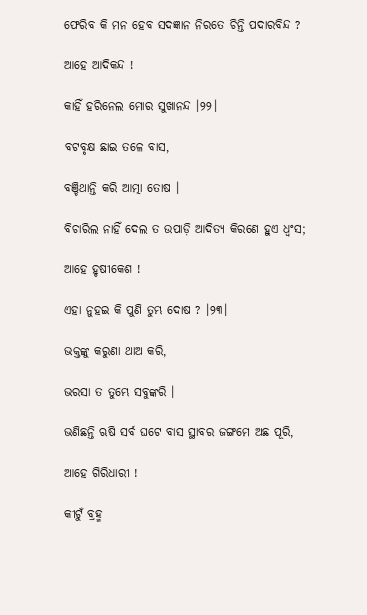ଫେରିବ କି ମନ ହେବ ସଦଜ୍ଞାନ ନିରତେ ଚିନ୍ତି ପଦାରବିନ୍ଦ ?

ଆହେ ଆଦିକନ୍ଦ !

କାହିଁ ହରିନେଲ ମୋର ସୁଖାନନ୍ଦ ।୨୨।

ବଟବୃକ୍ଷ ଛାଇ ତଳେ ବାସ,

ବଞ୍ଚିଥାନ୍ତି କରି ଆତ୍ମା ତୋଷ ।

ବିଚାରିଲ ନାହିଁ ଦେଲ ତ ଉପାଡ଼ି ଆଦିତ୍ୟ କିରଣେ ହୁଏ ଧ୍ୱଂସ;

ଆହେ ହୃଷୀକେଶ !

ଏହା ନୁହଇ କି ପୁଣି ତୁମ୍ଭ ଦୋଷ ? ।୨୩।

ଭକ୍ତଙ୍କୁ କରୁଣା ଥାଅ କରି,

ଭରସା ତ ତୁମ୍ଭେ ସବୁଙ୍କରି ।

ଭଣିଛନ୍ତି ଋଷି ସର୍ବ ଘଟେ ବାସ ସ୍ଥାବର ଜଙ୍ଗମେ ଅଛ ପୂରି,

ଆହେ ଗିରିଧାରୀ !

କୀଟୁଁ ବ୍ରହ୍ମ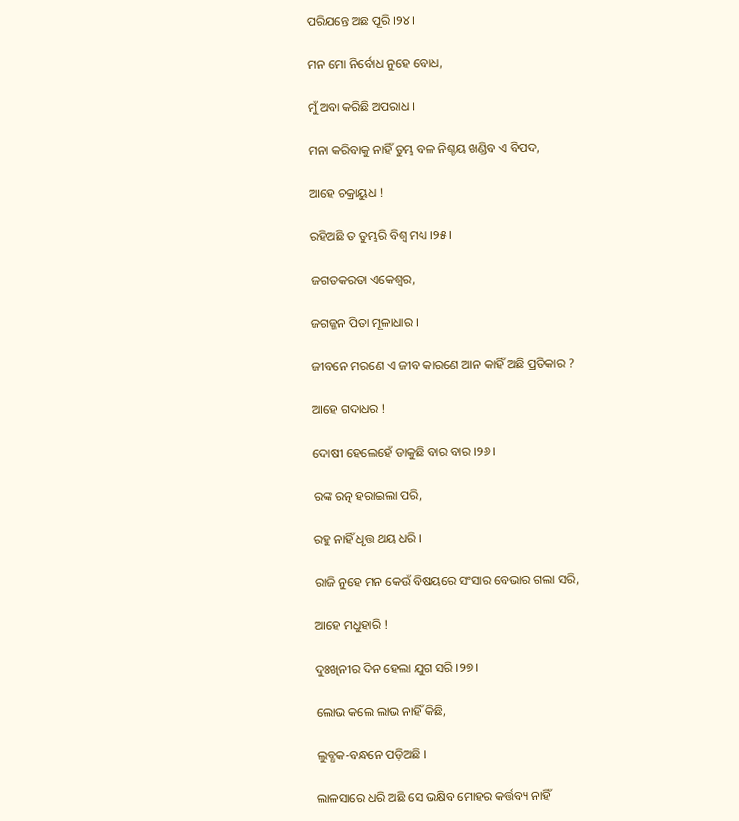ପରିଯନ୍ତେ ଅଛ ପୂରି ।୨୪।

ମନ ମୋ ନିର୍ବୋଧ ନୁହେ ବୋଧ,

ମୁଁ ଅବା କରିଛି ଅପରାଧ ।

ମନା କରିବାକୁ ନାହିଁ ତୁମ୍ଭ ବଳ ନିଶ୍ଚୟ ଖଣ୍ଡିବ ଏ ବିପଦ,

ଆହେ ଚକ୍ରାୟୁଧ !

ରହିଅଛି ତ ତୁମ୍ଭରି ବିଶ୍ୱ ମଧ୍ୟ ।୨୫।

ଜଗତକରତା ଏକେଶ୍ୱର,

ଜଗଜ୍ଜନ ପିତା ମୂଳାଧାର ।

ଜୀବନେ ମରଣେ ଏ ଜୀବ କାରଣେ ଆନ କାହିଁ ଅଛି ପ୍ରତିକାର ?

ଆହେ ଗଦାଧର !

ଦୋଷୀ ହେଲେହେଁ ଡାକୁଛି ବାର ବାର ।୨୬।

ରଙ୍କ ରତ୍ନ ହରାଇଲା ପରି,

ରହୁ ନାହିଁ ଧୃତ୍ତ ଥୟ ଧରି ।

ରାଜି ନୁହେ ମନ କେଉଁ ବିଷୟରେ ସଂସାର ବେଭାର ଗଲା ସରି,

ଆହେ ମଧୁହାରି !

ଦୁଃଖିନୀର ଦିନ ହେଲା ଯୁଗ ସରି ।୨୭।

ଲୋଭ କଲେ ଲାଭ ନାହିଁ କିଛି,

ଲୁବ୍ଧକ-ବନ୍ଧନେ ପଡ଼ିଅଛି ।

ଲାଳସାରେ ଧରି ଅଛି ସେ ଭକ୍ଷିବ ମୋହର କର୍ତ୍ତବ୍ୟ ନାହିଁ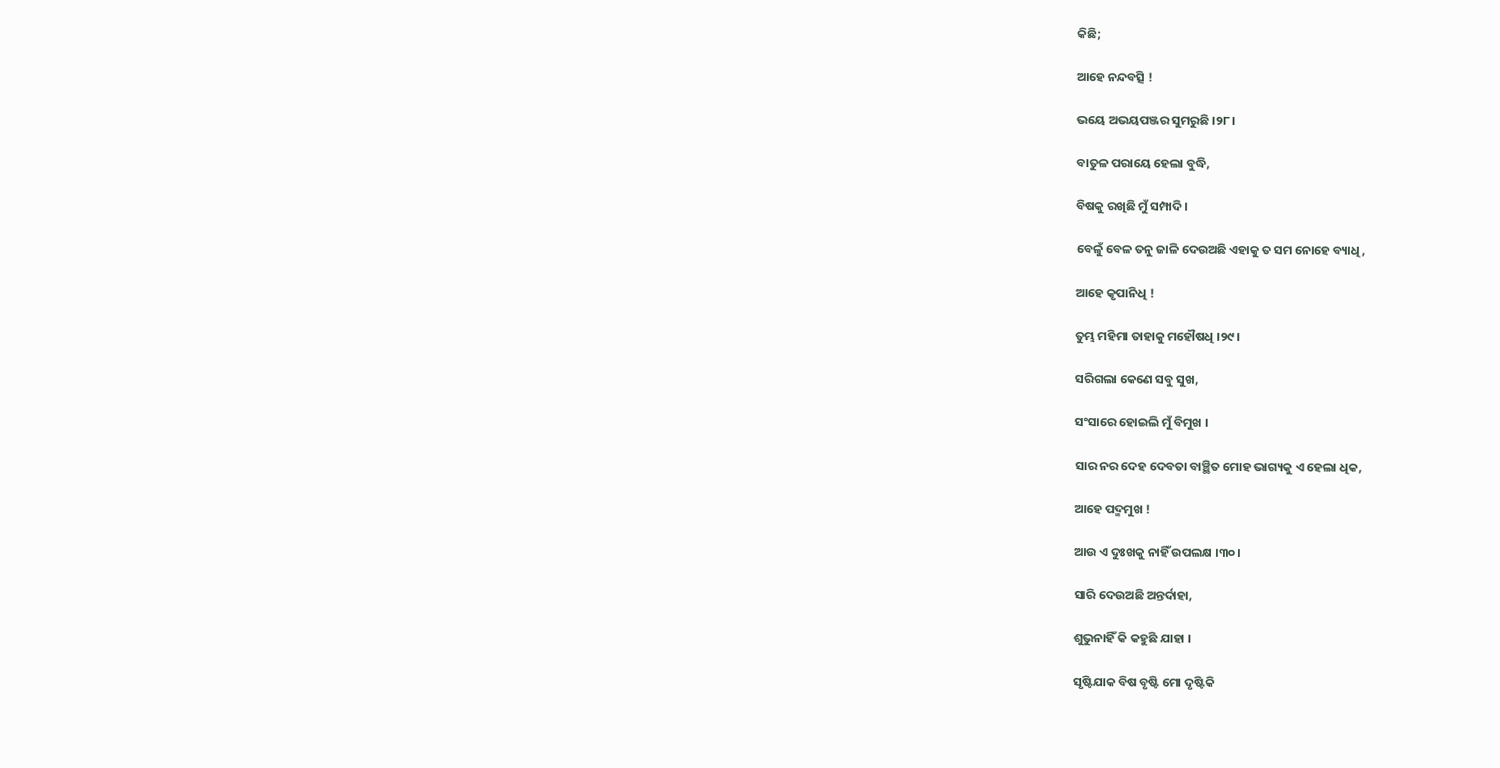କିଛି;

ଆହେ ନନ୍ଦବତ୍ସି !

ଭୟେ ଅଭୟପଞ୍ଜର ସୁମରୁଛି ।୨୮।

ବାତୁଳ ପରାୟେ ହେଲା ବୁଦ୍ଧି,

ବିଷକୁ ରଖିଛି ମୁଁ ସମ୍ପାଦି ।

ବେଳୁଁ ବେଳ ତନୁ ଜାଳି ଦେଉଅଛି ଏହାକୁ ତ ସମ ନୋହେ ବ୍ୟାଧି,

ଆହେ କୃପାନିଧି !

ତୁମ୍ଭ ମହିମା ତାହାକୁ ମହୌଷଧି ।୨୯।

ସରିଗଲା କେଣେ ସବୁ ସୁଖ,

ସଂସାରେ ହୋଇଲି ମୁଁ ବିମୁଖ ।

ସାର ନର ଦେହ ଦେବତା ବାଞ୍ଛିତ ମୋହ ଭାଗ୍ୟକୁ ଏ ହେଲା ଧିକ,

ଆହେ ପଦ୍ମମୁଖ !

ଆଉ ଏ ଦୁଃଖକୁ ନାହିଁ ଉପଲକ୍ଷ ।୩୦।

ସାରି ଦେଉଅଛି ଅନ୍ତର୍ଦାହା,

ଶୁଭୁନାହିଁ କି କହୁଛି ଯାହା ।

ସୃଷ୍ଟିଯାକ ବିଷ ବୃଷ୍ଟି ମୋ ଦୃଷ୍ଟିକି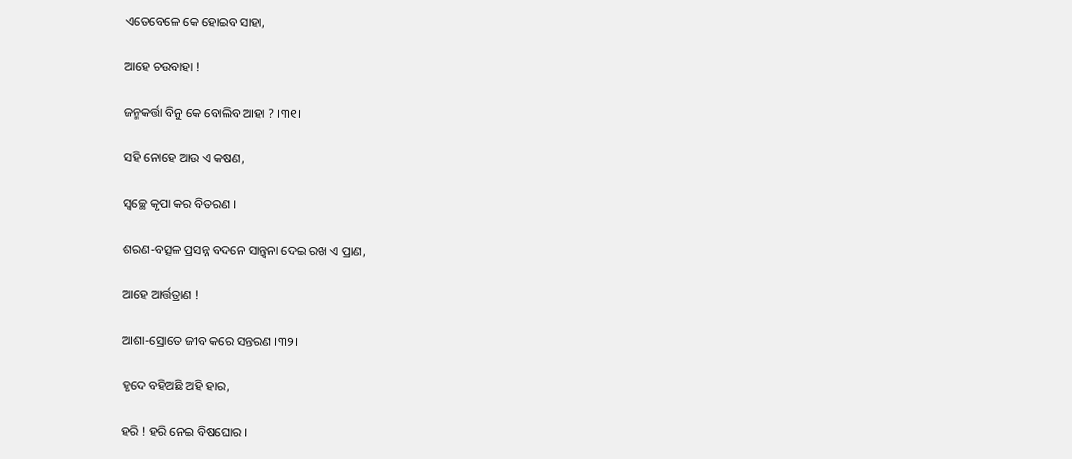ଏତେବେଳେ କେ ହୋଇବ ସାହା,

ଆହେ ଚଉବାହା !

ଜନ୍ମକର୍ତ୍ତା ବିନୁ କେ ବୋଲିବ ଆହା ? ।୩୧।

ସହି ନୋହେ ଆଉ ଏ କଷଣ,

ସ୍ୱଚ୍ଛେ କୃପା କର ବିତରଣ ।

ଶରଣ-ବତ୍ସଳ ପ୍ରସନ୍ନ ବଦନେ ସାନ୍ତ୍ୱନା ଦେଇ ରଖ ଏ ପ୍ରାଣ,

ଆହେ ଆର୍ତ୍ତତ୍ରାଣ !

ଆଶା-ସ୍ରୋତେ ଜୀବ କରେ ସନ୍ତରଣ ।୩୨।

ହୃଦେ ବହିଅଛି ଅହି ହାର,

ହରି ! ହରି ନେଇ ବିଷଘୋର ।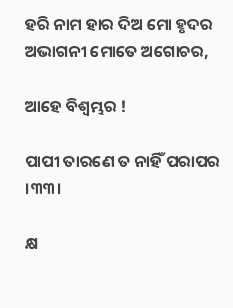ହରି ନାମ ହାର ଦିଅ ମୋ ହୃଦର ଅଭାଗନୀ ମୋତେ ଅଗୋଚର,

ଆହେ ବିଶ୍ୱମ୍ଭର !

ପାପୀ ତାରଣେ ତ ନାହିଁ ପରାପର ।୩୩।

କ୍ଷ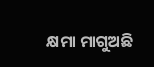କ୍ଷମା ମାଗୁଅଛି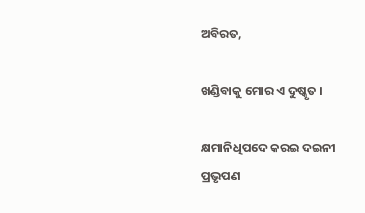ଅବିରତ,

ଖଣ୍ଡିବାକୁ ମୋର ଏ ଦୁଷ୍କୃତ ।

କ୍ଷମାନିଧିପଦେ କରଇ ଦଇନୀ ପ୍ରଭୃପଣ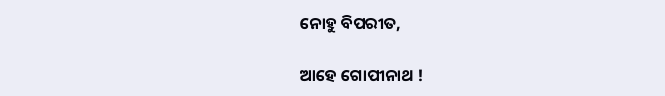ନୋହୁ ବିପରୀତ,

ଆହେ ଗୋପୀନାଥ !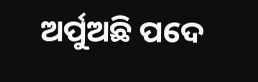ଅର୍ପୁଅଛି ପଦେ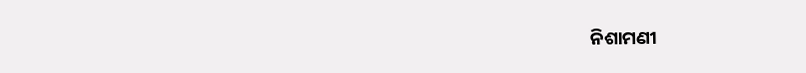ନିଶାମଣୀ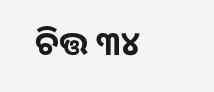ଚିତ୍ତ ୩୪